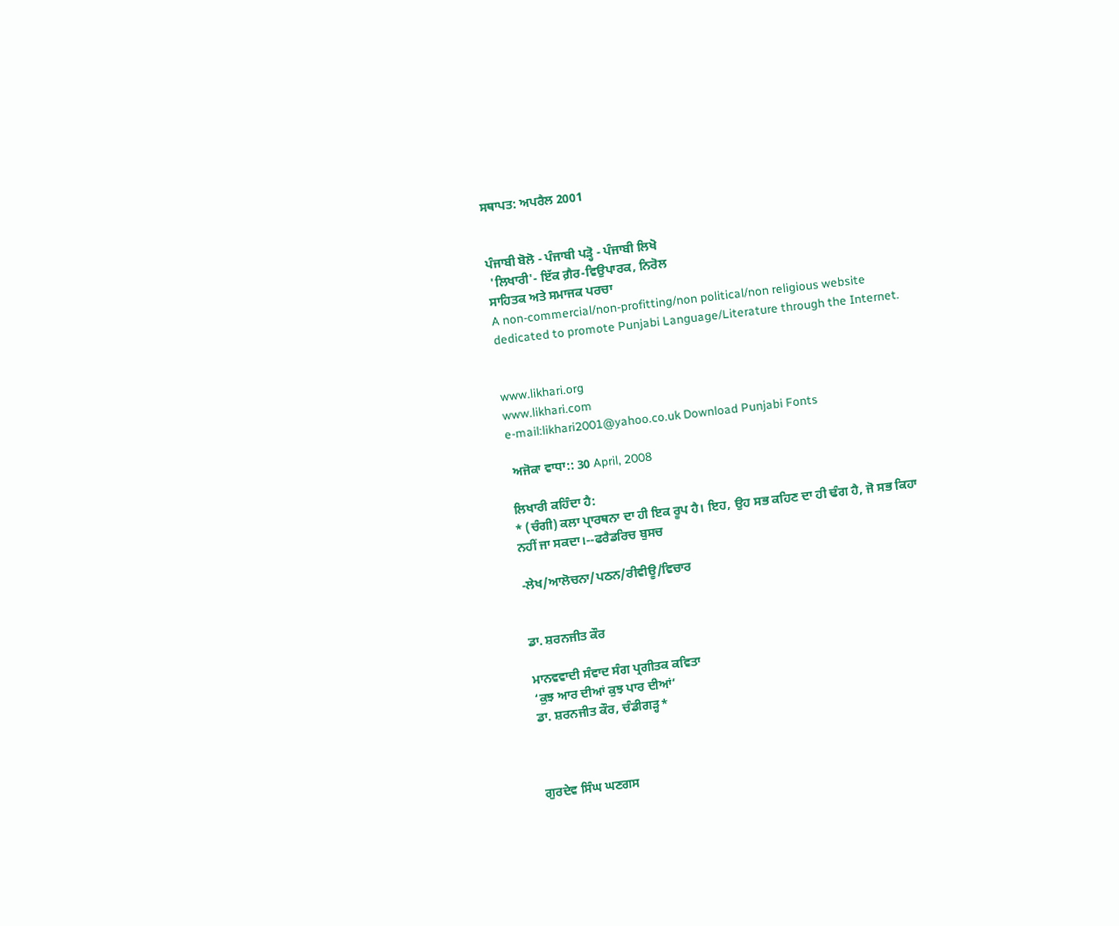ਸਥਾਪਤ: ਅਪਰੈਲ 2001


ਪੰਜਾਬੀ ਬੋਲੋ - ਪੰਜਾਬੀ ਪੜ੍ਹੋ - ਪੰਜਾਬੀ ਲਿਖੋ
 'ਲਿਖਾਰੀ'- ਇੱਕ ਗ਼ੈਰ-ਵਿਉਪਾਰਕ, ਨਿਰੋਲ
ਸਾਹਿਤਕ ਅਤੇ ਸਮਾਜਕ ਪਰਚਾ
A non-commercial/non-profitting/non political/non religious website dedicated to promote Punjabi Language/Literature through the Internet.


www.likhari.org
www.likhari.com
e-mail:likhari2001@yahoo.co.uk Download Punjabi Fonts

 ਅਜੋਕਾ ਵਾਧਾ:: 30 April, 2008

ਲਿਖਾਰੀ ਕਹਿੰਦਾ ਹੈ:
* (ਚੰਗੀ) ਕਲਾ ਪ੍ਰਾਰਥਨਾ ਦਾ ਹੀ ਇਕ ਰੂਪ ਹੈ। ਇਹ, ਉਹ ਸਭ ਕਹਿਣ ਦਾ ਹੀ ਢੰਗ ਹੈ, ਜੋ ਸਭ ਕਿਹਾ ਨਹੀਂ ਜਾ ਸਕਦਾ।--ਫਰੈਡਰਿਚ ਬੁਸਚ

-ਲੇਖ/ਆਲੋਚਨਾ/ਪਠਨ/ਰੀਵੀਊ/ਵਿਚਾਰ


ਡਾ. ਸ਼ਰਨਜੀਤ ਕੌਰ

ਮਾਨਵਵਾਦੀ ਸੰਵਾਦ ਸੰਗ ਪ੍ਰਗੀਤਕ ਕਵਿਤਾ
‘ਕੁਝ ਆਰ ਦੀਆਂ ਕੁਝ ਪਾਰ ਦੀਆਂ’
ਡਾ. ਸ਼ਰਨਜੀਤ ਕੌਰ, ਚੰਡੀਗੜ੍ਹ*



ਗੁਰਦੇਵ ਸਿੰਘ ਘਣਗਸ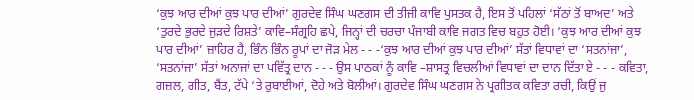‘ਕੁਝ ਆਰ ਦੀਆਂ ਕੁਝ ਪਾਰ ਦੀਆਂ’ ਗੁਰਦੇਵ ਸਿੰਘ ਘਣਗਸ ਦੀ ਤੀਜੀ ਕਾਵਿ ਪੁਸਤਕ ਹੈ, ਇਸ ਤੋਂ ਪਹਿਲਾਂ ‘ਸੱਠਾਂ ਤੋਂ ਬਾਅਦ’ ਅਤੇ ‘ਤੁਰਦੇ ਭੁਰਦੇ ਜੁੜਦੇ ਰਿਸ਼ਤੇ’ ਕਾਵਿ–ਸੰਗ੍ਰਹਿ ਛਪੇ, ਜਿਨ੍ਹਾਂ ਦੀ ਚਰਚਾ ਪੰਜਾਬੀ ਕਾਵਿ ਜਗਤ ਵਿਚ ਬਹੁਤ ਹੋਈ। ‘ਕੁਝ ਆਰ ਦੀਆਂ ਕੁਝ ਪਾਰ ਦੀਆਂ’ ਜ਼ਾਹਿਰ ਹੈ, ਭਿੰਨ ਭਿੰਨ ਰੂਪਾਂ ਦਾ ਜੋੜ ਮੇਲ - - -‘ਕੁਝ ਆਰ ਦੀਆਂ ਕੁਝ ਪਾਰ ਦੀਆਂ’ ਸੱਤਾਂ ਵਿਧਾਵਾਂ ਦਾ ‘ਸਤਨਾਂਜਾ’, ‘ਸਤਨਾਂਜਾ’ ਸੱਤਾਂ ਅਨਾਜਾਂ ਦਾ ਪਵਿੱਤ੍ਰ ਦਾਨ - - - ਉਸ ਪਾਠਕਾਂ ਨੂੰ ਕਾਵਿ –ਸ਼ਾਸਤ੍ਰ ਵਿਚਲੀਆਂ ਵਿਧਾਵਾਂ ਦਾ ਦਾਨ ਦਿੱਤਾ ਏ - - - ਕਵਿਤਾ, ਗਜ਼ਲ, ਗੀਤ, ਬੈਂਤ, ਟੱਪੇ ‘ਤੇ ਰੁਬਾਈਆਂ, ਦੋਹੇ ਅਤੇ ਬੋਲੀਆਂ। ਗੁਰਦੇਵ ਸਿੰਘ ਘਣਗਸ ਨੇ ਪ੍ਰਗੀਤਕ ਕਵਿਤਾ ਰਚੀ, ਕਿਉਂ ਜੁ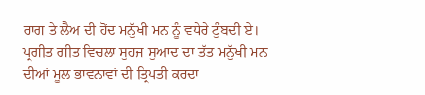ਰਾਗ ਤੇ ਲੈਅ ਦੀ ਹੋਂਦ ਮਨੁੱਖੀ ਮਨ ਨੂੰ ਵਧੇਰੇ ਟੁੰਬਦੀ ਏ। ਪ੍ਰਗੀਤ ਗੀਤ ਵਿਚਲਾ ਸੁਹਜ ਸੁਆਦ ਦਾ ਤੱਤ ਮਨੁੱਖੀ ਮਨ ਦੀਆਂ ਮੂਲ ਭਾਵਨਾਵਾਂ ਦੀ ਤ੍ਰਿਪਤੀ ਕਰਦਾ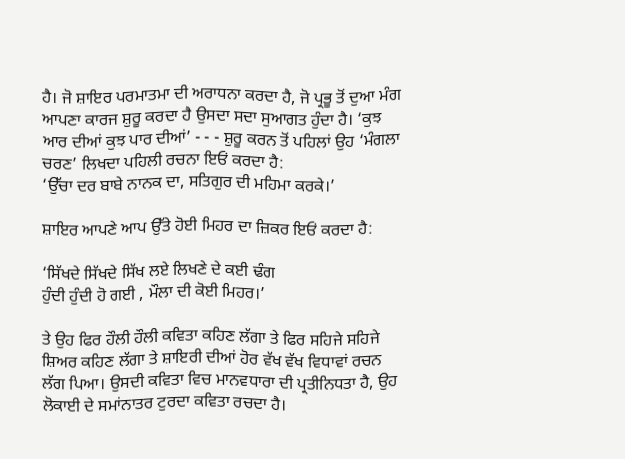ਹੈ। ਜੋ ਸ਼ਾਇਰ ਪਰਮਾਤਮਾ ਦੀ ਅਰਾਧਨਾ ਕਰਦਾ ਹੈ, ਜੋ ਪ੍ਰਭੂ ਤੋਂ ਦੁਆ ਮੰਗ ਆਪਣਾ ਕਾਰਜ ਸ਼ੁਰੂ ਕਰਦਾ ਹੈ ਉਸਦਾ ਸਦਾ ਸੁਆਗਤ ਹੁੰਦਾ ਹੈ। ‘ਕੁਝ ਆਰ ਦੀਆਂ ਕੁਝ ਪਾਰ ਦੀਆਂ’ - - - ਸ਼ੁਰੂ ਕਰਨ ਤੋਂ ਪਹਿਲਾਂ ਉਹ ‘ਮੰਗਲਾ ਚਰਣ’ ਲਿਖਦਾ ਪਹਿਲੀ ਰਚਨਾ ਇਓਂ ਕਰਦਾ ਹੈ:
‘ਉੱਚਾ ਦਰ ਬਾਬੇ ਨਾਨਕ ਦਾ, ਸਤਿਗੁਰ ਦੀ ਮਹਿਮਾ ਕਰਕੇ।’

ਸ਼ਾਇਰ ਆਪਣੇ ਆਪ ਉੱਤੇ ਹੋਈ ਮਿਹਰ ਦਾ ਜ਼ਿਕਰ ਇਓਂ ਕਰਦਾ ਹੈ:

‘ਸਿੱਖਦੇ ਸਿੱਖਦੇ ਸਿੱਖ ਲਏ ਲਿਖਣੇ ਦੇ ਕਈ ਢੰਗ
ਹੁੰਦੀ ਹੁੰਦੀ ਹੋ ਗਈ , ਮੌਲਾ ਦੀ ਕੋਈ ਮਿਹਰ।’

ਤੇ ਉਹ ਫਿਰ ਹੌਲੀ ਹੌਲੀ ਕਵਿਤਾ ਕਹਿਣ ਲੱਗਾ ਤੇ ਫਿਰ ਸਹਿਜੇ ਸਹਿਜੇ ਸ਼ਿਅਰ ਕਹਿਣ ਲੱਗਾ ਤੇ ਸ਼ਾਇਰੀ ਦੀਆਂ ਹੋਰ ਵੱਖ ਵੱਖ ਵਿਧਾਵਾਂ ਰਚਨ ਲੱਗ ਪਿਆ। ਉਸਦੀ ਕਵਿਤਾ ਵਿਚ ਮਾਨਵਧਾਰਾ ਦੀ ਪ੍ਰਤੀਨਿਧਤਾ ਹੈ, ਉਹ ਲੋਕਾਈ ਦੇ ਸਮਾਂਨਾਤਰ ਟੁਰਦਾ ਕਵਿਤਾ ਰਚਦਾ ਹੈ।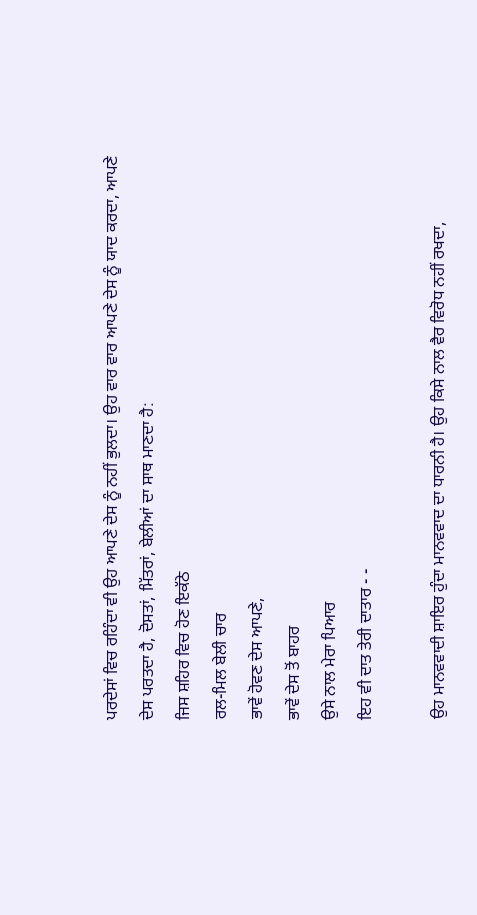ਪਰਦੇਸਾਂ ਵਿਚ ਰਹਿੰਦਾ ਵੀ ਉਹ ਆਪਣੇ ਦੇਸ ਨੂੰ ਨਹੀਂ ਭੁਲਦਾ। ਉਹ ਵਾਰ ਵਾਰ ਆਪਣੇ ਦੇਸ ਨੂੰ ਯਾਦ ਕਰਦਾ, ਆਪਣੇ ਦੇਸ ਪਰਤਦਾ ਹੈ, ਦੋਸਤਾਂ, ਮਿੱਤਰਾਂ, ਬੇਲੀਆਂ ਦਾ ਸਾਥ ਮਾਣਦਾ ਹੈ:
ਜਿਸ ਸ਼ਹਿਰ ਵਿਚ ਹੋਣ ਇਕੱਠੇ
ਰਲ-ਮਿਲ ਬੇਲੀ ਚਾਰ
ਭਾਵੇਂ ਹੋਵਣ ਦੇਸ ਆਪਣੇ,
ਭਾਵੇਂ ਦੇਸ ਤੋਂ ਬਾਹਰ
ਉਸੇ ਨਾਲ ਮੇਰਾ ਪਿਆਰ
ਇਹ ਵੀ ਦਾਤ ਤੇਰੀ ਦਾਤਾਰ - -

ਉਹ ਮਾਨਵਵਾਦੀ ਸ਼ਾਇਰ ਹੁੰਦਾ ਮਾਨਵਵਾਦ ਦਾ ਧਾਰਨੀ ਹੈ। ਉਹ ਕਿਸੇ ਨਾਲ ਵੈਰ ਵਿਰੋਧ ਨਹੀਂ ਰਖਦਾ,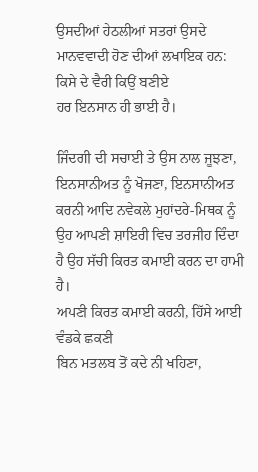ਉਸਦੀਆਂ ਹੇਠਲੀਆਂ ਸਤਰਾਂ ਉਸਦੇ ਮਾਨਵਵਾਦੀ ਹੋਣ ਦੀਆਂ ਲਖਾਇਕ ਹਨ:
ਕਿਸੇ ਦੇ ਵੈਰੀ ਕਿਉਂ ਬਣੀਏ
ਹਰ ਇਨਸਾਨ ਹੀ ਭਾਈ ਹੈ।

ਜਿੰਦਗੀ ਦੀ ਸਚਾਈ ਤੇ ਉਸ ਨਾਲ ਜੂਝਣਾ, ਇਨਸਾਨੀਅਤ ਨੂੰ ਖੋਜਣਾ, ਇਨਸਾਨੀਅਤ ਕਰਨੀ ਆਦਿ ਨਵੇਕਲੇ ਮੁਹਾਂਦਰੇ-ਮਿਥਕ ਨੂੰ ਉਹ ਆਪਣੀ ਸ਼ਾਇਰੀ ਵਿਚ ਤਰਜੀਹ ਦਿੰਦਾ ਹੈ ਉਹ ਸੱਚੀ ਕਿਰਤ ਕਮਾਈ ਕਰਨ ਦਾ ਹਾਮੀ ਹੈ।
ਅਪਣੀ ਕਿਰਤ ਕਮਾਈ ਕਰਨੀ, ਹਿੱਸੇ ਆਈ ਵੰਡਕੇ ਛਕਣੀ
ਬਿਨ ਮਤਲਬ ਤੋਂ ਕਦੇ ਨੀ ਖਹਿਣਾ,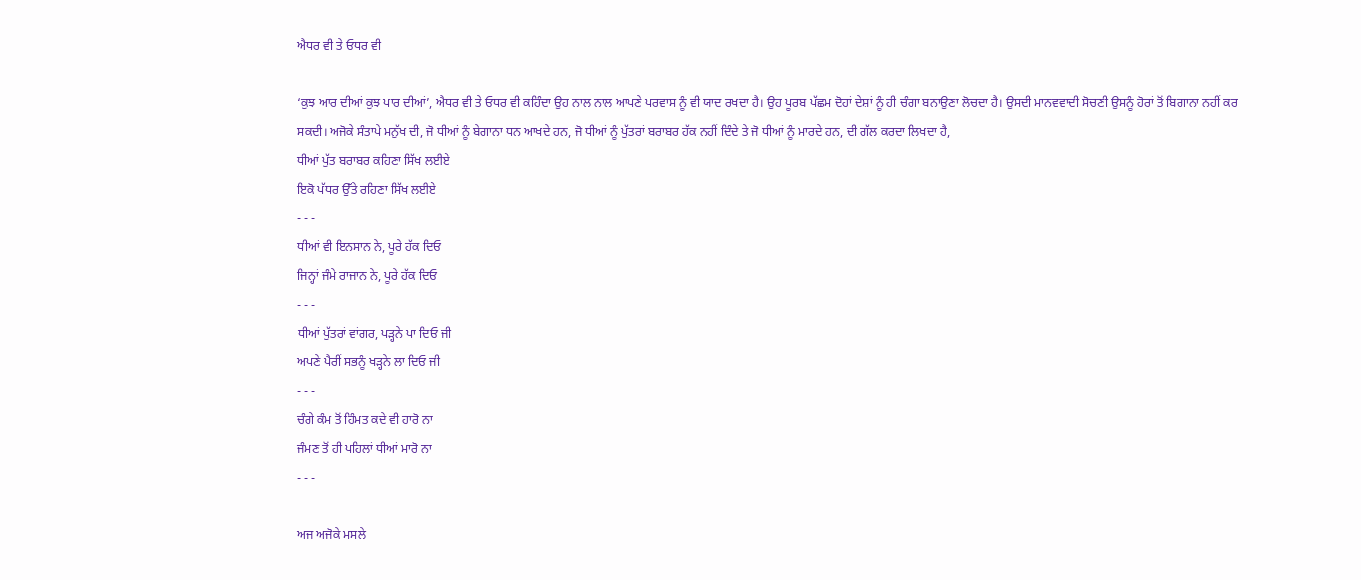ਐਧਰ ਵੀ ਤੇ ਓਧਰ ਵੀ

‘ਕੁਝ ਆਰ ਦੀਆਂ ਕੁਝ ਪਾਰ ਦੀਆਂ’, ਐਧਰ ਵੀ ਤੇ ਓਧਰ ਵੀ ਕਹਿੰਦਾ ਉਹ ਨਾਲ ਨਾਲ ਆਪਣੇ ਪਰਵਾਸ ਨੂੰ ਵੀ ਯਾਦ ਰਖਦਾ ਹੈ। ਉਹ ਪੂਰਬ ਪੱਛਮ ਦੋਹਾਂ ਦੇਸ਼ਾਂ ਨੂੰ ਹੀ ਚੰਗਾ ਬਨਾਉਣਾ ਲੋਚਦਾ ਹੈ। ਉਸਦੀ ਮਾਨਵਵਾਦੀ ਸੋਚਣੀ ਉਸਨੂੰ ਹੋਰਾਂ ਤੋਂ ਬਿਗਾਨਾ ਨਹੀਂ ਕਰ ਸਕਦੀ। ਅਜੋਕੇ ਸੰਤਾਪੇ ਮਨੁੱਖ ਦੀ, ਜੋ ਧੀਆਂ ਨੂੰ ਬੇਗਾਨਾ ਧਨ ਆਖਦੇ ਹਨ, ਜੋ ਧੀਆਂ ਨੂੰ ਪੁੱਤਰਾਂ ਬਰਾਬਰ ਹੱਕ ਨਹੀਂ ਦਿੰਦੇ ਤੇ ਜੋ ਧੀਆਂ ਨੂੰ ਮਾਰਦੇ ਹਨ, ਦੀ ਗੱਲ ਕਰਦਾ ਲਿਖਦਾ ਹੈ,
ਧੀਆਂ ਪੁੱਤ ਬਰਾਬਰ ਕਹਿਣਾ ਸਿੱਖ ਲਈਏ
ਇਕੋ ਪੱਧਰ ਉੱਤੇ ਰਹਿਣਾ ਸਿੱਖ ਲਈਏ
- - -
ਧੀਆਂ ਵੀ ਇਨਸਾਨ ਨੇ, ਪੂਰੇ ਹੱਕ ਦਿਓ
ਜਿਨ੍ਹਾਂ ਜੰਮੇ ਰਾਜਾਨ ਨੇ, ਪੂਰੇ ਹੱਕ ਦਿਓ
- - -
ਧੀਆਂ ਪੁੱਤਰਾਂ ਵਾਂਗਰ, ਪੜ੍ਹਨੇ ਪਾ ਦਿਓ ਜੀ
ਅਪਣੇ ਪੈਰੀਂ ਸਭਨੂੰ ਖੜ੍ਹਨੇ ਲਾ ਦਿਓ ਜੀ
- - -
ਚੰਗੇ ਕੰਮ ਤੋਂ ਹਿੰਮਤ ਕਦੇ ਵੀ ਹਾਰੋ ਨਾ
ਜੰਮਣ ਤੋਂ ਹੀ ਪਹਿਲਾਂ ਧੀਆਂ ਮਾਰੋ ਨਾ
- - -

ਅਜ ਅਜੋਕੇ ਮਸਲੇ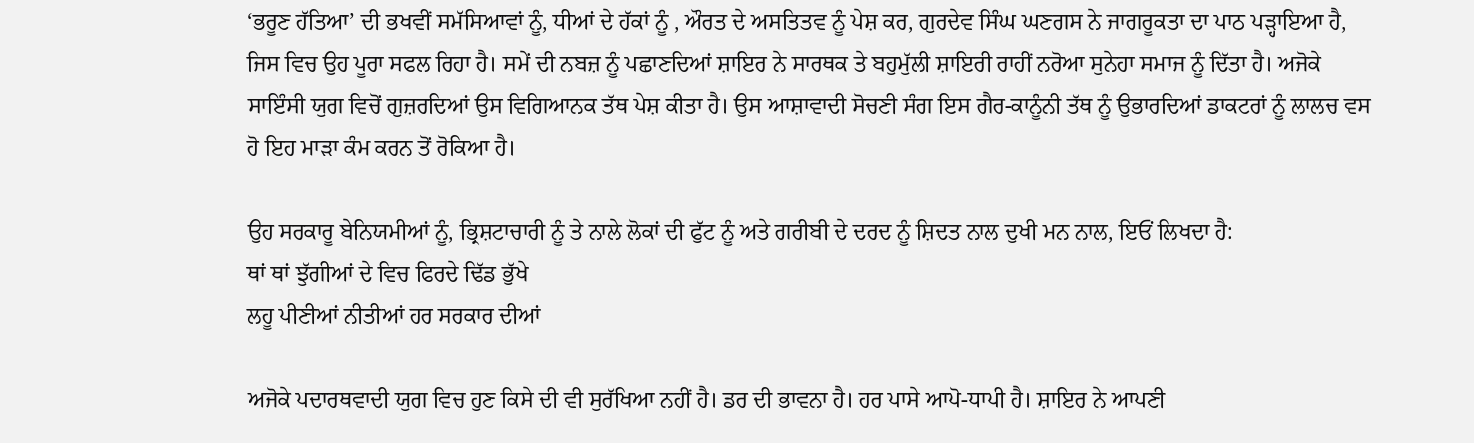‘ਭਰੂਣ ਹੱਤਿਆ’ ਦੀ ਭਖਵੀਂ ਸਮੱਸਿਆਵਾਂ ਨੂੰ, ਧੀਆਂ ਦੇ ਹੱਕਾਂ ਨੂੰ , ਔਰਤ ਦੇ ਅਸਤਿਤਵ ਨੂੰ ਪੇਸ਼ ਕਰ, ਗੁਰਦੇਵ ਸਿੰਘ ਘਣਗਸ ਨੇ ਜਾਗਰੂਕਤਾ ਦਾ ਪਾਠ ਪੜ੍ਹਾਇਆ ਹੈ, ਜਿਸ ਵਿਚ ਉਹ ਪੂਰਾ ਸਫਲ ਰਿਹਾ ਹੈ। ਸਮੇਂ ਦੀ ਨਬਜ਼ ਨੂੰ ਪਛਾਣਦਿਆਂ ਸ਼ਾਇਰ ਨੇ ਸਾਰਥਕ ਤੇ ਬਹੁਮੁੱਲੀ ਸ਼ਾਇਰੀ ਰਾਹੀਂ ਨਰੋਆ ਸੁਨੇਹਾ ਸਮਾਜ ਨੂੰ ਦਿੱਤਾ ਹੈ। ਅਜੋਕੇ ਸਾਇੰਸੀ ਯੁਗ ਵਿਚੋਂ ਗੁਜ਼ਰਦਿਆਂ ਉਸ ਵਿਗਿਆਨਕ ਤੱਥ ਪੇਸ਼ ਕੀਤਾ ਹੈ। ਉਸ ਆਸ਼ਾਵਾਦੀ ਸੋਚਣੀ ਸੰਗ ਇਸ ਗੈਰ-ਕਾਨੂੰਨੀ ਤੱਥ ਨੂੰ ਉਭਾਰਦਿਆਂ ਡਾਕਟਰਾਂ ਨੂੰ ਲਾਲਚ ਵਸ ਹੋ ਇਹ ਮਾੜਾ ਕੰਮ ਕਰਨ ਤੋਂ ਰੋਕਿਆ ਹੈ।

ਉਹ ਸਰਕਾਰੂ ਬੇਨਿਯਮੀਆਂ ਨੂੰ, ਭ੍ਰਿਸ਼ਟਾਚਾਰੀ ਨੂੰ ਤੇ ਨਾਲੇ ਲੋਕਾਂ ਦੀ ਫੁੱਟ ਨੂੰ ਅਤੇ ਗਰੀਬੀ ਦੇ ਦਰਦ ਨੂੰ ਸ਼ਿਦਤ ਨਾਲ ਦੁਖੀ ਮਨ ਨਾਲ, ਇਓਂ ਲਿਖਦਾ ਹੈ:
ਥਾਂ ਥਾਂ ਝੁੱਗੀਆਂ ਦੇ ਵਿਚ ਫਿਰਦੇ ਢਿੱਡ ਭੁੱਖੇ
ਲਹੂ ਪੀਣੀਆਂ ਨੀਤੀਆਂ ਹਰ ਸਰਕਾਰ ਦੀਆਂ

ਅਜੋਕੇ ਪਦਾਰਥਵਾਦੀ ਯੁਗ ਵਿਚ ਹੁਣ ਕਿਸੇ ਦੀ ਵੀ ਸੁਰੱਖਿਆ ਨਹੀਂ ਹੈ। ਡਰ ਦੀ ਭਾਵਨਾ ਹੈ। ਹਰ ਪਾਸੇ ਆਪੋ-ਧਾਪੀ ਹੈ। ਸ਼ਾਇਰ ਨੇ ਆਪਣੀ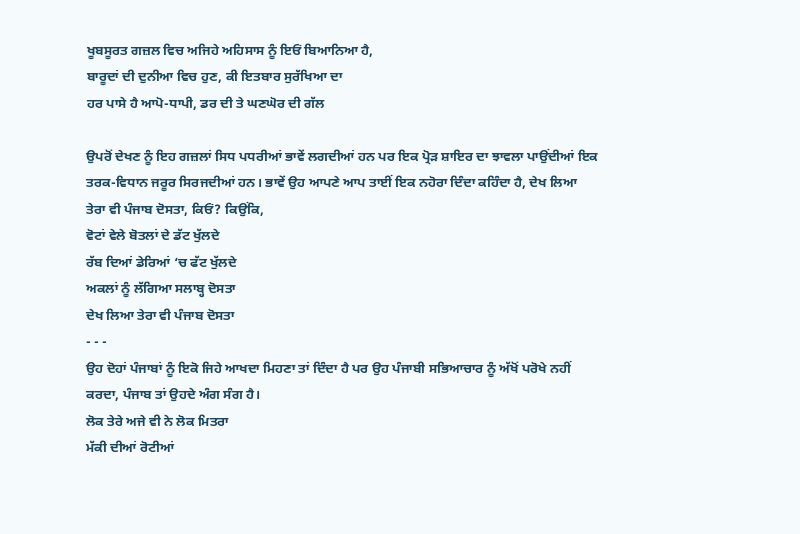ਖੂਬਸੂਰਤ ਗਜ਼ਲ ਵਿਚ ਅਜਿਹੇ ਅਹਿਸਾਸ ਨੂੰ ਇਓਂ ਬਿਆਨਿਆ ਹੈ,
ਬਾਰੂਦਾਂ ਦੀ ਦੁਨੀਆ ਵਿਚ ਹੁਣ, ਕੀ ਇਤਬਾਰ ਸੁਰੱਖਿਆ ਦਾ
ਹਰ ਪਾਸੇ ਹੈ ਆਪੋ-ਧਾਪੀ, ਡਰ ਦੀ ਤੇ ਘਣਘੋਰ ਦੀ ਗੱਲ

ਉਪਰੋਂ ਦੇਖਣ ਨੂੰ ਇਹ ਗਜ਼ਲਾਂ ਸਿਧ ਪਧਰੀਆਂ ਭਾਵੇਂ ਲਗਦੀਆਂ ਹਨ ਪਰ ਇਕ ਪ੍ਰੋੜ ਸ਼ਾਇਰ ਦਾ ਝਾਵਲਾ ਪਾਉਂਦੀਆਂ ਇਕ ਤਰਕ-ਵਿਧਾਨ ਜਰੂਰ ਸਿਰਜਦੀਆਂ ਹਨ। ਭਾਵੇਂ ਉਹ ਆਪਣੇ ਆਪ ਤਾਈਂ ਇਕ ਨਹੋਰਾ ਦਿੰਦਾ ਕਹਿੰਦਾ ਹੈ, ਦੇਖ ਲਿਆ ਤੇਰਾ ਵੀ ਪੰਜਾਬ ਦੋਸਤਾ, ਕਿਓਂ? ਕਿਉਂਕਿ,
ਵੋਟਾਂ ਵੇਲੇ ਬੋਤਲਾਂ ਦੇ ਡੱਟ ਖੁੱਲਦੇ
ਰੱਬ ਦਿਆਂ ਡੇਰਿਆਂ ‘ਚ ਫੱਟ ਖੁੱਲਦੇ
ਅਕਲਾਂ ਨੂੰ ਲੱਗਿਆ ਸਲਾਬ੍ਹ ਦੋਸਤਾ
ਦੇਖ ਲਿਆ ਤੇਰਾ ਵੀ ਪੰਜਾਬ ਦੋਸਤਾ
- - -
ਉਹ ਦੋਹਾਂ ਪੰਜਾਬਾਂ ਨੂੰ ਇਕੋ ਜਿਹੇ ਆਖਦਾ ਮਿਹਣਾ ਤਾਂ ਦਿੰਦਾ ਹੈ ਪਰ ਉਹ ਪੰਜਾਬੀ ਸਭਿਆਚਾਰ ਨੂੰ ਅੱਖੋਂ ਪਰੋਖੇ ਨਹੀਂ ਕਰਦਾ, ਪੰਜਾਬ ਤਾਂ ਉਹਦੇ ਅੰਗ ਸੰਗ ਹੈ।
ਲੋਕ ਤੇਰੇ ਅਜੇ ਵੀ ਨੇ ਲੋਕ ਮਿਤਰਾ
ਮੱਕੀ ਦੀਆਂ ਰੋਟੀਆਂ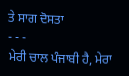ਤੇ ਸਾਗ ਦੋਸਤਾ
- - -
ਮੇਰੀ ਚਾਲ ਪੰਜਾਬੀ ਹੈ, ਮੇਰਾ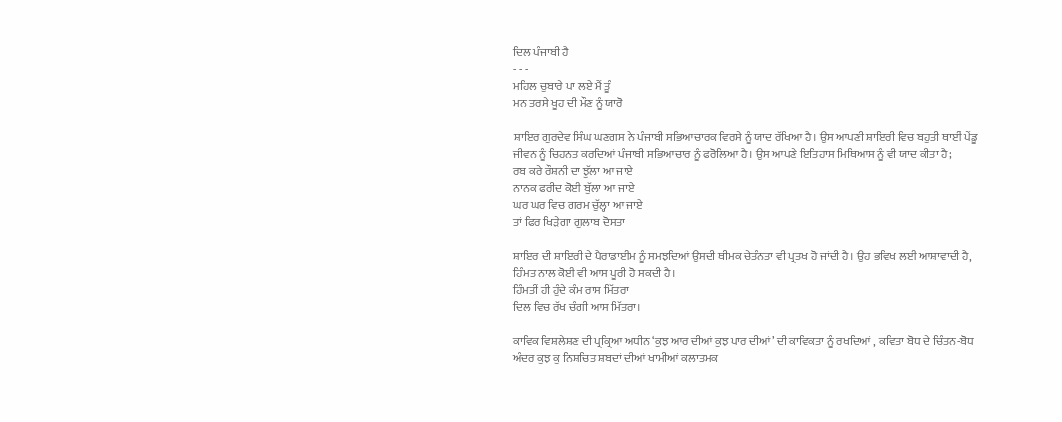ਦਿਲ ਪੰਜਾਬੀ ਹੈ
- - -
ਮਹਿਲ ਚੁਬਾਰੇ ਪਾ ਲਏ ਮੈਂ ਤੂੰ
ਮਨ ਤਰਸੇ ਖੂਹ ਦੀ ਮੌਣ ਨੂੰ ਯਾਰੋ

ਸ਼ਾਇਰ ਗੁਰਦੇਵ ਸਿੰਘ ਘਣਗਸ ਨੇ ਪੰਜਾਬੀ ਸਭਿਆਚਾਰਕ ਵਿਰਸੇ ਨੂੰ ਯਾਦ ਰੱਖਿਆ ਹੈ। ਉਸ ਆਪਣੀ ਸ਼ਾਇਰੀ ਵਿਚ ਬਹੁਤੀ ਥਾਈਂ ਪੇਂਡੂ ਜੀਵਨ ਨੂੰ ਚਿਹਨਤ ਕਰਦਿਆਂ ਪੰਜਾਬੀ ਸਭਿਆਚਾਰ ਨੂੰ ਫਰੋਲਿਆ ਹੈ। ਉਸ ਆਪਣੇ ਇਤਿਹਾਸ ਮਿਥਿਆਸ ਨੂੰ ਵੀ ਯਾਦ ਕੀਤਾ ਹੈ;
ਰਬ ਕਰੇ ਰੌਸ਼ਨੀ ਦਾ ਝੁੱਲਾ ਆ ਜਾਏ
ਨਾਨਕ ਫਰੀਦ ਕੋਈ ਬੁੱਲਾ ਆ ਜਾਏ
ਘਰ ਘਰ ਵਿਚ ਗਰਮ ਚੁੱਲ੍ਹਾ ਆ ਜਾਏ
ਤਾਂ ਫਿਰ ਖਿੜੇਗਾ ਗੁਲਾਬ ਦੋਸਤਾ

ਸ਼ਾਇਰ ਦੀ ਸ਼ਾਇਰੀ ਦੇ ਪੈਰਾਡਾਈਮ ਨੂੰ ਸਮਝਦਿਆਂ ਉਸਦੀ ਥੀਮਕ ਚੇਤੰਨਤਾ ਵੀ ਪ੍ਰਤਖ ਹੋ ਜਾਂਦੀ ਹੈ। ਉਹ ਭਵਿਖ ਲਈ ਆਸ਼ਾਵਾਦੀ ਹੈ, ਹਿੰਮਤ ਨਾਲ ਕੋਈ ਵੀ ਆਸ ਪੂਰੀ ਹੋ ਸਕਦੀ ਹੈ।
ਹਿੰਮਤੀਂ ਹੀ ਹੁੰਦੇ ਕੰਮ ਰਾਸ ਮਿੱਤਰਾ
ਦਿਲ ਵਿਚ ਰੱਖ ਚੰਗੀ ਆਸ ਮਿੱਤਰਾ।

ਕਾਵਿਕ ਵਿਸ਼ਲੇਸ਼ਣ ਦੀ ਪ੍ਰਕ੍ਰਿਆ ਅਧੀਨ ‘ਕੁਝ ਆਰ ਦੀਆਂ ਕੁਝ ਪਾਰ ਦੀਆਂ’ ਦੀ ਕਾਵਿਕਤਾ ਨੂੰ ਰਖਦਿਆਂ , ਕਵਿਤਾ ਬੋਧ ਦੇ ਚਿੰਤਨ-ਬੋਧ ਅੰਦਰ ਕੁਝ ਕੁ ਨਿਸ਼ਚਿਤ ਸ਼ਬਦਾਂ ਦੀਆਂ ਖਾਮੀਆਂ ਕਲਾਤਮਕ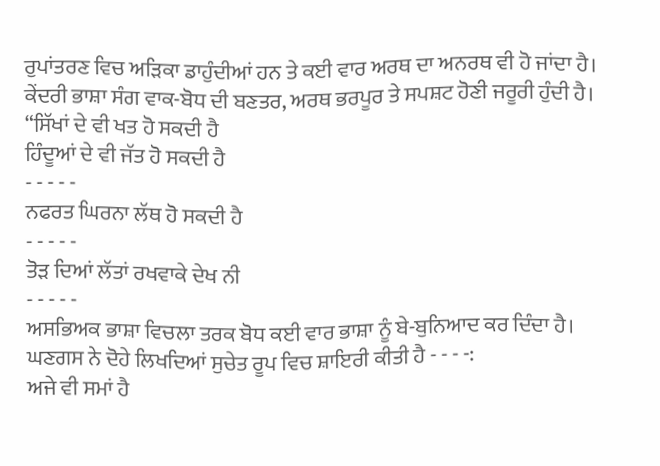ਰੁਪਾਂਤਰਣ ਵਿਚ ਅੜਿਕਾ ਡਾਹੁੰਦੀਆਂ ਹਨ ਤੇ ਕਈ ਵਾਰ ਅਰਥ ਦਾ ਅਨਰਥ ਵੀ ਹੋ ਜਾਂਦਾ ਹੈ। ਕੇਂਦਰੀ ਭਾਸ਼ਾ ਸੰਗ ਵਾਕ-ਬੋਧ ਦੀ ਬਣਤਰ, ਅਰਥ ਭਰਪੂਰ ਤੇ ਸਪਸ਼ਟ ਹੋਣੀ ਜਰੂਰੀ ਹੁੰਦੀ ਹੈ। “ਸਿੱਖਾਂ ਦੇ ਵੀ ਖਤ ਹੋ ਸਕਦੀ ਹੈ
ਹਿੰਦੂਆਂ ਦੇ ਵੀ ਜੱਤ ਹੋ ਸਕਦੀ ਹੈ
- - - - -
ਨਫਰਤ ਘਿਰਨਾ ਲੱਥ ਹੋ ਸਕਦੀ ਹੈ
- - - - -
ਤੋੜ ਦਿਆਂ ਲੱਤਾਂ ਰਖਵਾਕੇ ਦੇਖ ਨੀ
- - - - -
ਅਸਭਿਅਕ ਭਾਸ਼ਾ ਵਿਚਲਾ ਤਰਕ ਬੋਧ ਕਈ ਵਾਰ ਭਾਸ਼ਾ ਨੂੰ ਬੇ-ਬੁਨਿਆਦ ਕਰ ਦਿੰਦਾ ਹੈ। ਘਣਗਸ ਨੇ ਦੋਹੇ ਲਿਖਦਿਆਂ ਸੁਚੇਤ ਰੂਪ ਵਿਚ ਸ਼ਾਇਰੀ ਕੀਤੀ ਹੈ - - - -:
ਅਜੇ ਵੀ ਸਮਾਂ ਹੈ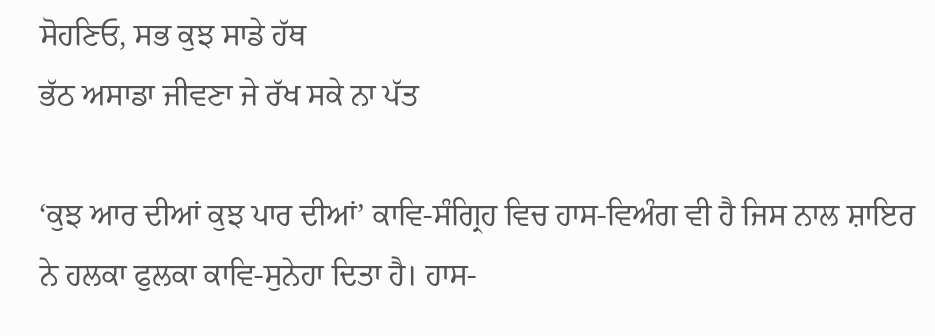ਸੋਹਣਿਓ, ਸਭ ਕੁਝ ਸਾਡੇ ਹੱਥ
ਭੱਠ ਅਸਾਡਾ ਜੀਵਣਾ ਜੇ ਰੱਖ ਸਕੇ ਨਾ ਪੱਤ

‘ਕੁਝ ਆਰ ਦੀਆਂ ਕੁਝ ਪਾਰ ਦੀਆਂ’ ਕਾਵਿ-ਸੰਗ੍ਰਿਹ ਵਿਚ ਹਾਸ-ਵਿਅੰਗ ਵੀ ਹੈ ਜਿਸ ਨਾਲ ਸ਼ਾਇਰ ਨੇ ਹਲਕਾ ਫੁਲਕਾ ਕਾਵਿ-ਸੁਨੇਹਾ ਦਿਤਾ ਹੈ। ਹਾਸ-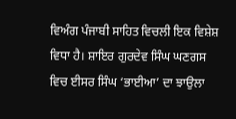ਵਿਅੰਗ ਪੰਜਾਬੀ ਸਾਹਿਤ ਵਿਚਲੀ ਇਕ ਵਿਸ਼ੇਸ਼ ਵਿਧਾ ਹੈ। ਸ਼ਾਇਰ ਗੁਰਦੇਵ ਸਿੰਘ ਘਣਗਸ ਵਿਚ ਈਸਰ ਸਿੰਘ ‘ਭਾਈਆ’ ਦਾ ਝਾਉਲਾ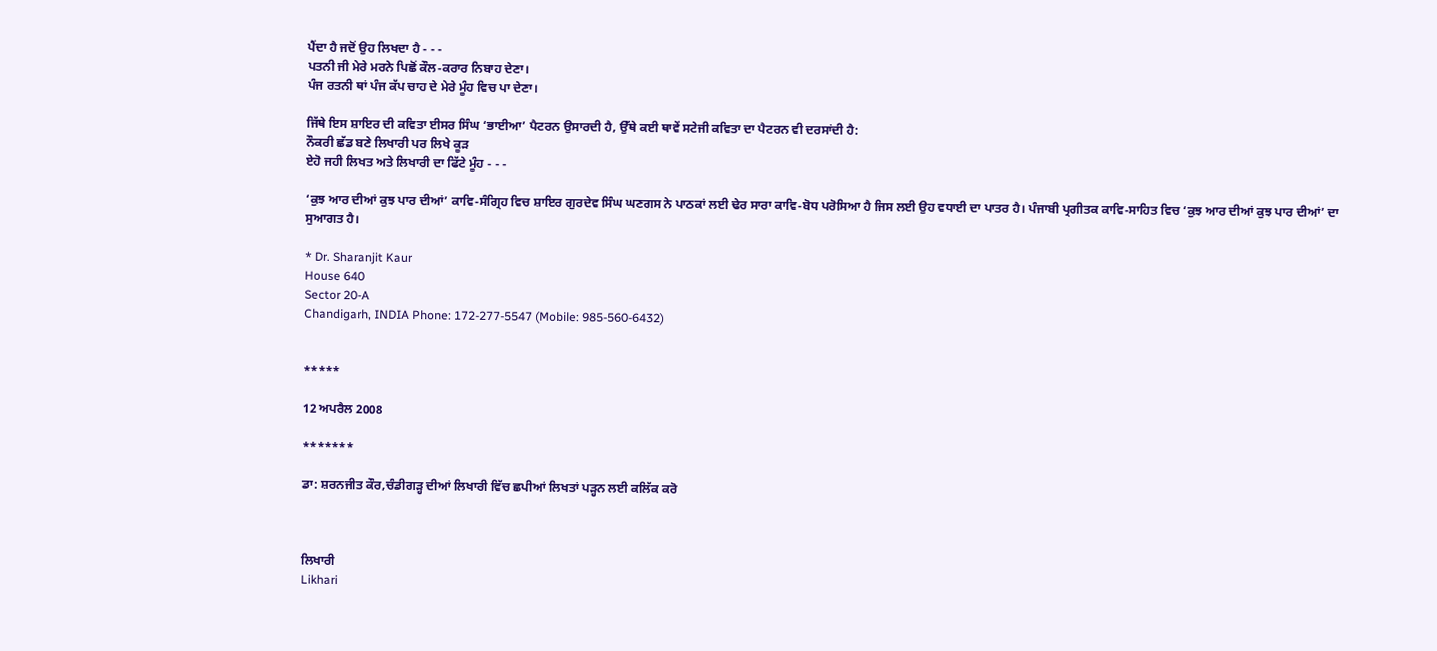ਪੈਂਦਾ ਹੈ ਜਦੋਂ ਉਹ ਲਿਖਦਾ ਹੈ - - -
ਪਤਨੀ ਜੀ ਮੇਰੇ ਮਰਨੇ ਪਿਛੋਂ ਕੌਲ-ਕਰਾਰ ਨਿਬਾਹ ਦੇਣਾ।
ਪੰਜ ਰਤਨੀ ਥਾਂ ਪੰਜ ਕੱਪ ਚਾਹ ਦੇ ਮੇਰੇ ਮੂੰਹ ਵਿਚ ਪਾ ਦੇਣਾ।

ਜਿੱਥੇ ਇਸ ਸ਼ਾਇਰ ਦੀ ਕਵਿਤਾ ਈਸਰ ਸਿੰਘ ‘ਭਾਈਆ’ ਪੈਟਰਨ ਉਸਾਰਦੀ ਹੈ, ਉੱਥੇ ਕਈ ਥਾਵੇਂ ਸਟੇਜੀ ਕਵਿਤਾ ਦਾ ਪੈਟਰਨ ਵੀ ਦਰਸਾਂਦੀ ਹੈ:
ਨੌਕਰੀ ਛੱਡ ਬਣੇ ਲਿਖਾਰੀ ਪਰ ਲਿਖੇ ਕੂੜ
ਏਹੋ ਜਹੀ ਲਿਖਤ ਅਤੇ ਲਿਖਾਰੀ ਦਾ ਫਿੱਟੇ ਮੂੰਹ - - -

‘ਕੁਝ ਆਰ ਦੀਆਂ ਕੁਝ ਪਾਰ ਦੀਆਂ’ ਕਾਵਿ-ਸੰਗ੍ਰਿਹ ਵਿਚ ਸ਼ਾਇਰ ਗੁਰਦੇਵ ਸਿੰਘ ਘਣਗਸ ਨੇ ਪਾਠਕਾਂ ਲਈ ਢੇਰ ਸਾਰਾ ਕਾਵਿ-ਬੋਧ ਪਰੋਸਿਆ ਹੈ ਜਿਸ ਲਈ ਉਹ ਵਧਾਈ ਦਾ ਪਾਤਰ ਹੈ। ਪੰਜਾਬੀ ਪ੍ਰਗੀਤਕ ਕਾਵਿ-ਸਾਹਿਤ ਵਿਚ ‘ਕੁਝ ਆਰ ਦੀਆਂ ਕੁਝ ਪਾਰ ਦੀਆਂ’ ਦਾ ਸੁਆਗਤ ਹੈ।

* Dr. Sharanjit Kaur
House 640
Sector 20-A
Chandigarh, INDIA Phone: 172-277-5547 (Mobile: 985-560-6432)


*****

12 ਅਪਰੈਲ 2008

*******

ਡਾ: ਸ਼ਰਨਜੀਤ ਕੌਰ,ਚੰਡੀਗੜ੍ਹ ਦੀਆਂ ਲਿਖਾਰੀ ਵਿੱਚ ਛਪੀਆਂ ਲਿਖਤਾਂ ਪੜ੍ਹਨ ਲਈ ਕਲਿੱਕ ਕਰੋ



ਲਿਖਾਰੀ
Likhari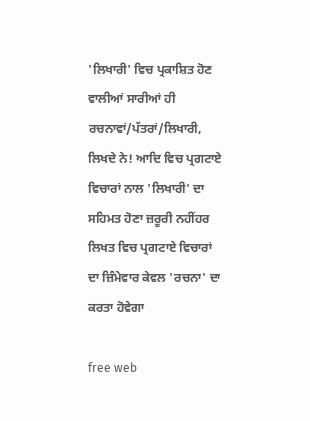'ਲਿਖਾਰੀ' ਵਿਚ ਪ੍ਰਕਾਸ਼ਿਤ ਹੋਣ ਵਾਲੀਆਂ ਸਾਰੀਆਂ ਹੀ ਰਚਨਾਵਾਂ/ਪੱਤਰਾਂ/ਲਿਖਾਰੀ, ਲਿਖਦੇ ਨੇ! ਆਦਿ ਵਿਚ ਪ੍ਰਗਟਾਏ ਵਿਚਾਰਾਂ ਨਾਲ 'ਲਿਖਾਰੀ' ਦਾ ਸਹਿਮਤ ਹੋਣਾ ਜ਼ਰੂਰੀ ਨਹੀਂਹਰ ਲਿਖਤ ਵਿਚ ਪ੍ਰਗਟਾਏ ਵਿਚਾਰਾਂ ਦਾ ਜ਼ਿੰਮੇਵਾਰ ਕੇਵਲ 'ਰਚਨਾ' ਦਾ ਕਰਤਾ ਹੋਵੇਗਾ

free web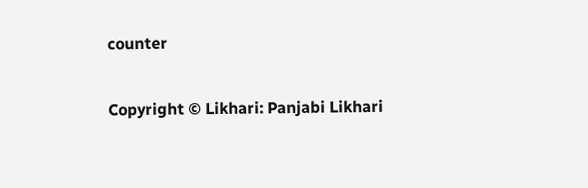counter

Copyright © Likhari: Panjabi Likhari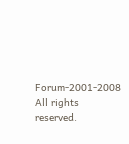Forum-2001-2008 All rights reserved.